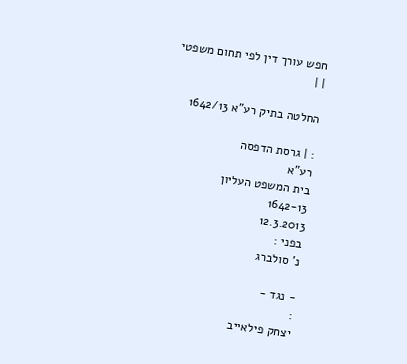חפש עורך דין לפי תחום משפטי
| |

החלטה בתיק רע"א 1642/13

: | גרסת הדפסה
רע"א
בית המשפט העליון
1642-13
12.3.2013
בפני :
נ' סולברג

- נגד -
:
יצחק פילאייב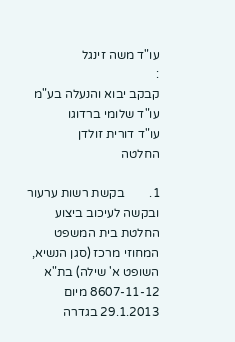עו"ד משה זינגל
:
קבקב יבוא והנעלה בע"מ
עו"ד שלומי ברדוגו
עו"ד דורית זולדן
החלטה

1.        בקשת רשות ערעור ובקשה לעיכוב ביצוע החלטת בית המשפט המחוזי מרכז (סגן הנשיא, השופט א' שילה) בת"א 8607-11-12 מיום 29.1.2013 בגדרה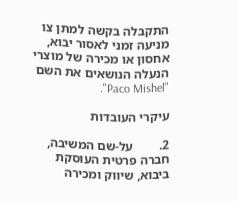התקבלה בקשה למתן צו מניעה זמני לאסור יבוא, אחסון או מכירה של מוצרי הנעלה הנושאים את השם "Paco Mishel".

עיקרי העובדות

2.        על-שם המשיבה, חברה פרטית העוסקת ביבוא, שיווק ומכירה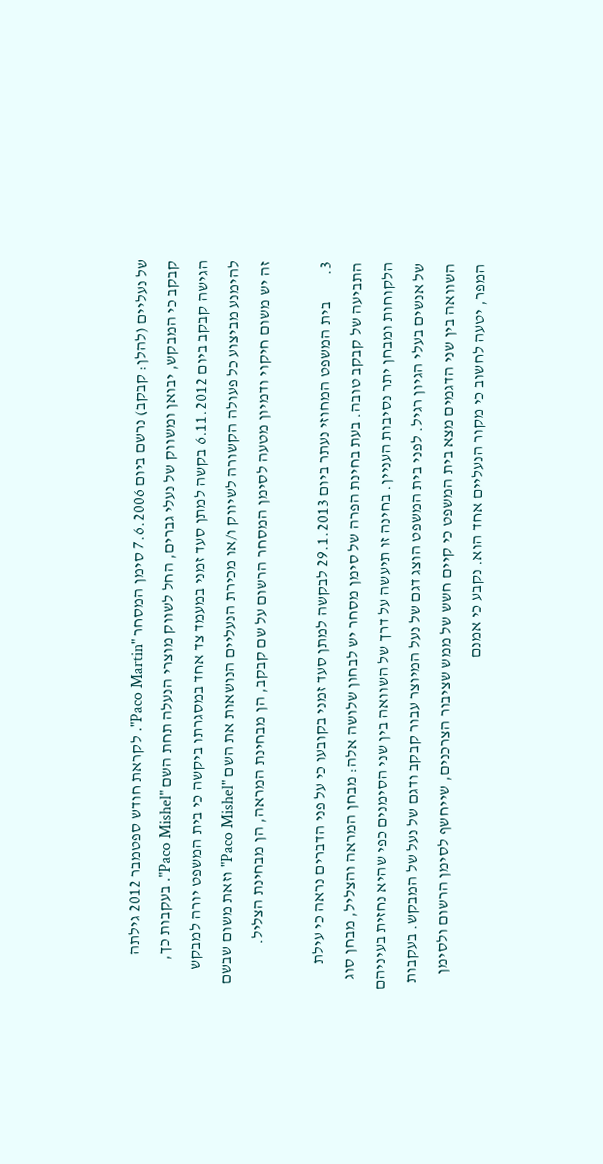של נעליים (להלן: קבקב) נרשם ביום 7.6.2006 סימן המסחר "Paco Martin". לקראת חודש ספטמבר 2012 גילתה קבקב כי המבקש, יבואן ומשווק של נעלי גברים, החל לשווק מוצרי הנעלה תחת השם "Paco Mishel". בעקבות כך, הגישה קבקב ביום 6.11.2012 בקשה למתן סעד זמני במעמד צד אחד במסגרתו ביקשה כי בית המשפט יורה למבקש להימנע מביצוע כל פעולה הקשורה לשיווק ו/או מכירת הנעליים הנושאות את השם "Paco Mishel" וזאת משום שבשם זה יש משום חיקוי ודמיון מטעה לסימן המסחר הרשום על שם קבקב, הן מבחינת המראה, הן מבחינת הצליל.

3.        בית המשפט המחוזי נעתר ביום 29.1.2013 לבקשה למתן סעד זמני בקובעו כי על פני הדברים נראה כי עילת התביעה של קבקב טובה. בעת בחינת הפרה של סימן מסחר יש לבחון שלושה אלה: מבחן המראה והצליל, מבחן סוג הלקוחות ומבחן יתר נסיבות העניין. בחינה זו תיעשה על דרך של השוואה בין שני הסימנים כפי שהיא נחזית בעיניהם של אנשים בעלי הגיון רגיל. לפני בית המשפט הוצג דגם של נעל המיוצר עבור קבקב ודגם של נעל של המבקש. בעקבות השוואה בין שני הדגמים מצא בית המשפט כי קיים חשש של ממש שציבור הצרכנים, שייחשף לסימן הרשום ולסימן המפר, יטעה לחשוב כי מקור הנעליים אחד הוא. נקבע כי אמנם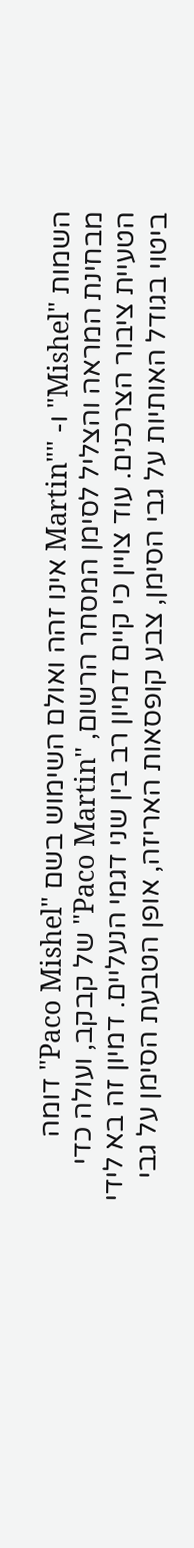השמות "Mishel" ו- ""Martin אינו זהה ואולם השימוש בשם "Paco Mishel" דומה מבחינת המראה והצליל לסימן המסחר הרשום, "Paco Martin" של קבקב, ועולה כדי הטעיית ציבור הצרכנים. עוד צויין כי קיים דמיון רב בין שני דגמי הנעליים. דמיון זה בא לידי ביטוי בגודל האותיות על גבי הסימן, צבע קופסאות האריזה, אופן הטבעת הסימן על גבי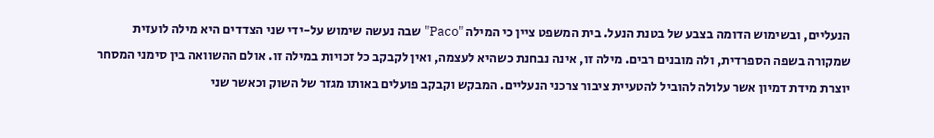הנעליים, ובשימוש הדומה בצבע של בטנת הנעל. בית המשפט ציין כי המילה "Paco" שבה נעשה שימוש על-ידי שני הצדדים היא מילה לועזית שמקורה בשפה הספרדית, ולה מובנים רבים. מילה זו, אינה נבחנת כשהיא לעצמה, ואין לקבקב כל זכויות במילה זו. אולם ההשוואה בין סימני המסחר יוצרת מידת דמיון אשר עלולה להוביל להטעיית ציבור צרכני הנעליים. המבקש וקבקב פועלים באותו מגזר של השוק וכאשר שני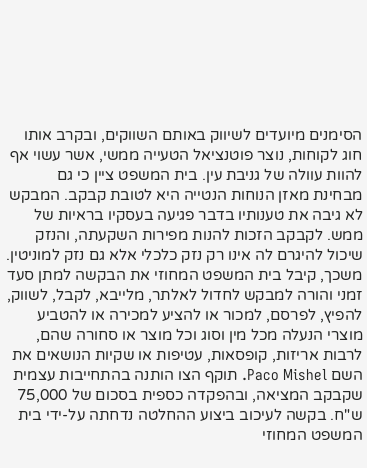הסימנים מיועדים לשיווק באותם השווקים, ובקרב אותו חוג לקוחות, נוצר פוטנציאל הטעייה ממשי, אשר עשוי אף להוות עוולה של גניבת עין. בית המשפט ציין כי גם מבחינת מאזן הנוחות הנטייה היא לטובת קבקב. המבקש לא גיבה את טענותיו בדבר פגיעה בעסקיו בראיות של ממש. לקבקב הזכות להנות מפירות השקעתה, והנזק שיכול להיגרם לה אינו רק נזק כלכלי אלא גם נזק למוניטין. משכך, קיבל בית המשפט המחוזי את הבקשה למתן סעד זמני והורה למבקש לחדול לאלתר, מלייבא, לקבל, לשווק, להפיץ, לפרסם, למכור או להציע למכירה או להטביע מוצרי הנעלה מכל מין וסוג וכל מוצר או סחורה שהם, לרבות אריזות, קופסאות, עטיפות או שקיות הנושאים את השם Paco Mishel. תוקף הצו הותנה בהתחייבות עצמית שקבקב המציאה, ובהפקדה כספית בסכום של 75,000 ש"ח. בקשה לעיכוב ביצוע ההחלטה נדחתה על-ידי בית המשפט המחוזי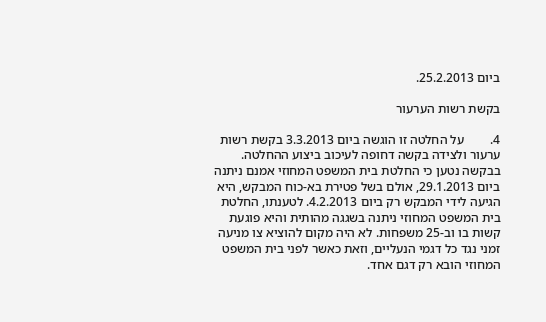ביום 25.2.2013.

בקשת רשות הערעור

4.        על החלטה זו הוגשה ביום 3.3.2013 בקשת רשות ערעור ולצידה בקשה דחופה לעיכוב ביצוע ההחלטה. בבקשה נטען כי החלטת בית המשפט המחוזי אמנם ניתנה ביום 29.1.2013, אולם בשל פטירת בא-כוח המבקש, היא הגיעה לידי המבקש רק ביום 4.2.2013. לטענתו, החלטת בית המשפט המחוזי ניתנה בשגגה מהותית והיא פוגעת קשות בו וב-25 משפחות. לא היה מקום להוציא צו מניעה זמני נגד כל דגמי הנעליים, וזאת כאשר לפני בית המשפט המחוזי הובא רק דגם אחד.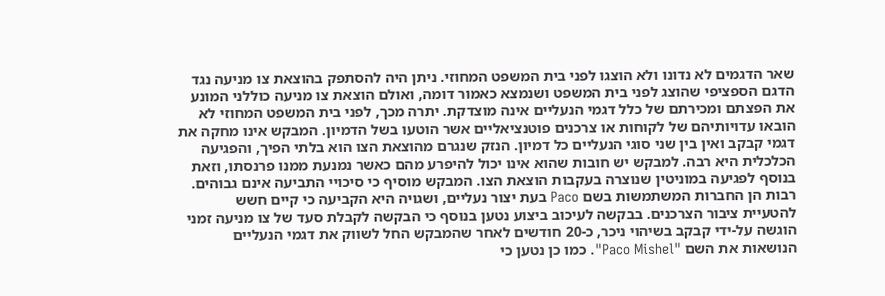שאר הדגמים לא נדונו ולא הוצגו לפני בית המשפט המחוזי. ניתן היה להסתפק בהוצאת צו מניעה נגד הדגם הספציפי שהוצג לפני בית המשפט ושנמצא כאמור דומה, ואולם הוצאת צו מניעה כוללני המונע את הפצתם ומכירתם של כלל דגמי הנעליים אינה מוצדקת. יתרה מכך, לפני בית המשפט המחוזי לא הובאו עדויותיהם של לקוחות או צרכנים פוטנציאליים אשר הוטעו בשל הדמיון. המבקש אינו מחקה את דגמי קבקב ואין בין שני סוגי הנעליים כל דמיון. הנזק שנגרם מהוצאת הצו הוא בלתי הפיך, והפגיעה הכלכלית היא רבה. למבקש יש חובות שהוא אינו יכול להיפרע מהם כאשר נמנעת ממנו פרנסתו, וזאת בנוסף לפגיעה במוניטין שנוצרה בעקבות הוצאת הצו. המבקש מוסיף כי סיכויי התביעה אינם גבוהים. רבות הן החברות המשתמשות בשם Paco בעת יצור נעליים, ושגויה היא הקביעה כי קיים חשש להטעיית ציבור הצרכנים. בבקשה לעיכוב ביצוע נטען בנוסף כי הבקשה לקבלת סעד של צו מניעה זמני הוגשה על-ידי קבקב בשיהוי ניכר, כ-20 חודשים לאחר שהמבקש החל לשווק את דגמי הנעליים הנושאות את השם "Paco Mishel". כמו כן נטען כי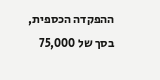ההפקדה הכספית, בסך של 75,000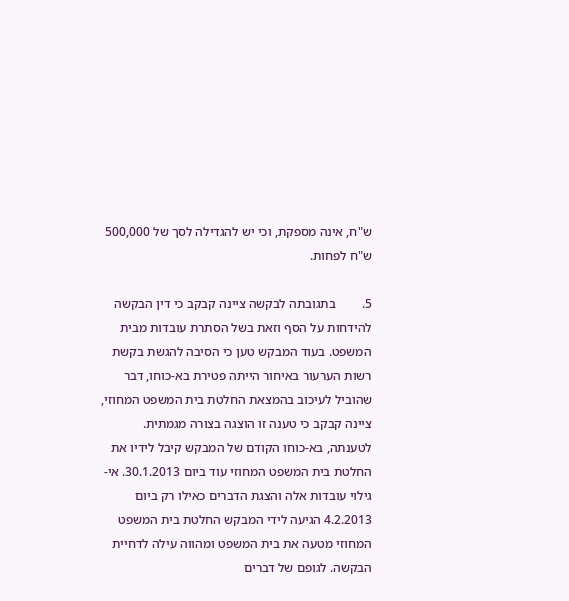ש"ח, אינה מספקת, וכי יש להגדילה לסך של 500,000 ש"ח לפחות.

5.        בתגובתה לבקשה ציינה קבקב כי דין הבקשה להידחות על הסף וזאת בשל הסתרת עובדות מבית המשפט. בעוד המבקש טען כי הסיבה להגשת בקשת רשות הערעור באיחור הייתה פטירת בא-כוחו, דבר שהוביל לעיכוב בהמצאת החלטת בית המשפט המחוזי, ציינה קבקב כי טענה זו הוצגה בצורה מגמתית. לטענתה, בא-כוחו הקודם של המבקש קיבל לידיו את החלטת בית המשפט המחוזי עוד ביום 30.1.2013. אי-גילוי עובדות אלה והצגת הדברים כאילו רק ביום 4.2.2013 הגיעה לידי המבקש החלטת בית המשפט המחוזי מטעה את בית המשפט ומהווה עילה לדחיית הבקשה. לגופם של דברים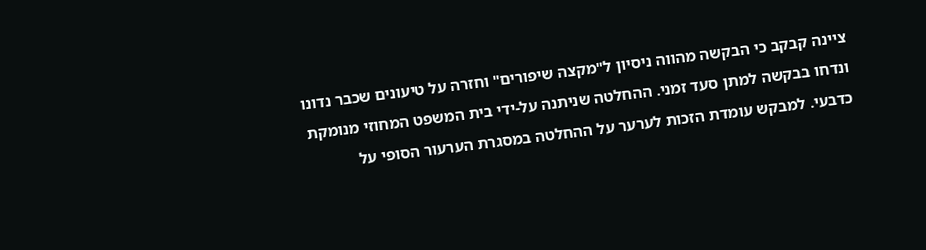ציינה קבקב כי הבקשה מהווה ניסיון ל"מקצה שיפורים" וחזרה על טיעונים שכבר נדונו ונדחו בבקשה למתן סעד זמני. ההחלטה שניתנה על-ידי בית המשפט המחוזי מנומקת כדבעי. למבקש עומדת הזכות לערער על ההחלטה במסגרת הערעור הסופי על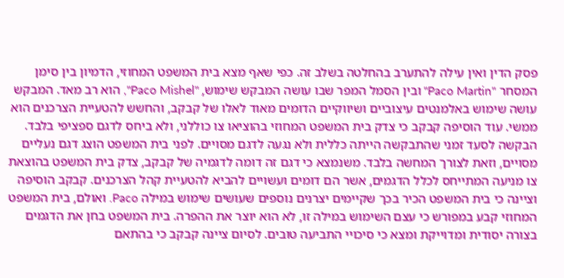פסק הדין ואין עילה להתערב בהחלטה בשלב זה. כפי שאף מצא בית המשפט המחוזי, הדמיון בין סימן המסחר "Paco Martin" ובין הסמל המפר שבו עושה המבקש שימוש, "Paco Mishel", הוא רב מאד. המבקש עושה שימוש באלמנטים עיצוביים ושיווקיים הדומים מאוד לאלו של קבקב, והחשש להטעיית הצרכנים הוא ממשי. עוד הוסיפה קבקב כי צדק בית המשפט המחוזי בהוציאו צו כוללני, ולא ביחס לדגם ספציפי בלבד. הבקשה לסעד זמני שהתבקשה הייתה כללית ולא נגעה לדגם מסויים. לפני בית המשפט הוצג דגם נעליים מסויים, וזאת לצורך המחשה בלבד. משנמצא כי דגם זה דומה לדגמיה של קבקב, צדק בית המשפט בהוצאת צו מניעה המתייחס לכלל הדגמים, אשר הם דומים ועשויים להביא להטעיית קהל הצרכנים. קבקב הוסיפה וציינה כי בית המשפט הכיר בכך שקיימים יצרנים נוספים שעושים שימוש במילה Paco. ואולם, בית המשפט המחוזי קבע במפורש כי עצם השימוש במילה זו, לא הוא יוצר את ההפרה. בית המשפט בחן את הדגמים בצורה יסודית ומדוייקת ומצא כי סיכויי התביעה טובים. לסיום ציינה קבקב כי בהתאם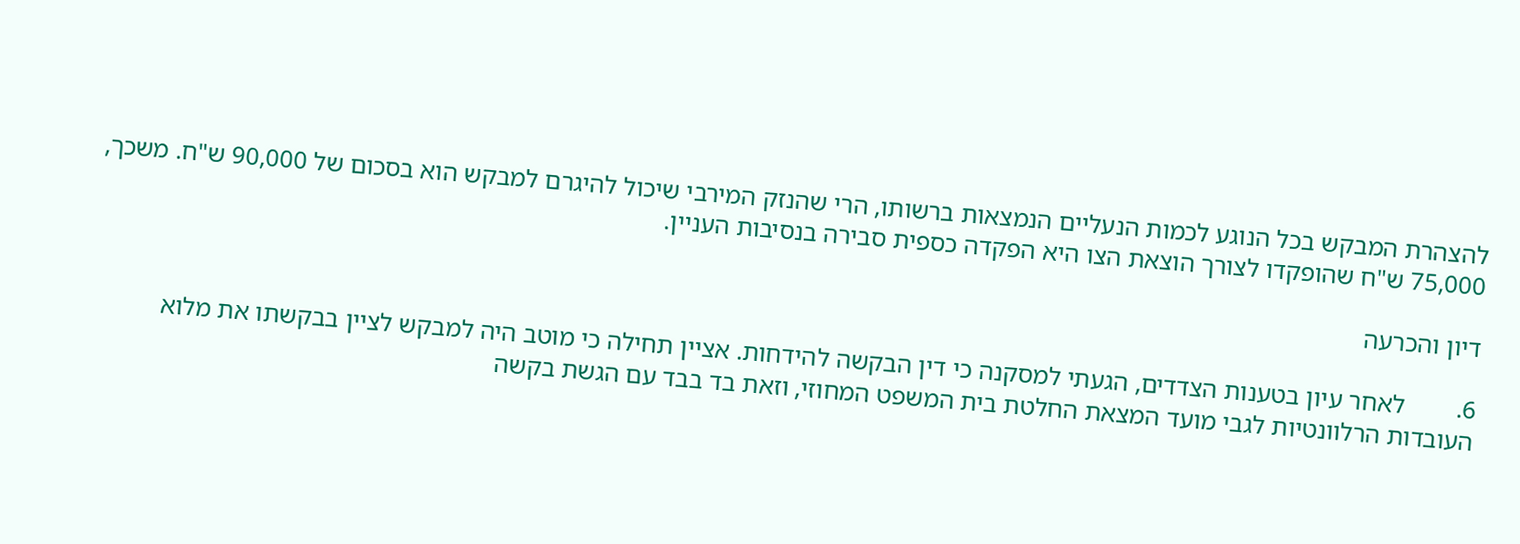להצהרת המבקש בכל הנוגע לכמות הנעליים הנמצאות ברשותו, הרי שהנזק המירבי שיכול להיגרם למבקש הוא בסכום של 90,000 ש"ח. משכך, 75,000 ש"ח שהופקדו לצורך הוצאת הצו היא הפקדה כספית סבירה בנסיבות העניין.

דיון והכרעה

6.        לאחר עיון בטענות הצדדים, הגעתי למסקנה כי דין הבקשה להידחות. אציין תחילה כי מוטב היה למבקש לציין בבקשתו את מלוא העובדות הרלוונטיות לגבי מועד המצאת החלטת בית המשפט המחוזי, וזאת בד בבד עם הגשת בקשה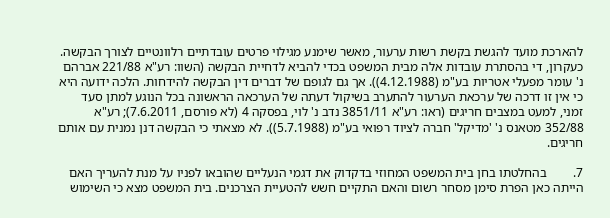להארכת מועד להגשת בקשת רשות ערעור, מאשר שימנע מגילוי פרטים עובדתיים רלוונטיים לצורך הבקשה. כעקרון, די בהסתרת עובדות אלה מבית המשפט בכדי להביא לדחיית הבקשה (השוו: רע"א 221/88 אברהם נ' עומר מפעלי אטריות בע"מ (4.12.1988)). אך גם לגופם של דברים דין הבקשה להידחות. הלכה ידועה היא כי אין זו דרכה של ערכאת הערעור להתערב בשיקול דעתה של הערכאה הראשונה בכל הנוגע למתן סעד זמני, למעט במצבים חריגים (ראו: רע"א 3851/11 נדב נ' לוי, בפסקה 4 (לא פורסם, 7.6.2011); רע"א 352/88 מטאנס נ' 'מדיקל' חברה לציוד רפואי בע"מ (5.7.1988)). לא מצאתי כי הבקשה דנן נמנית עם אותם חריגים.

7.        בהחלטתו בחן בית המשפט המחוזי בדקדוק את דגמי הנעליים שהובאו לפניו על מנת להעריך האם הייתה כאן הפרת סימן מסחר רשום והאם התקיים חשש להטעיית הצרכנים. בית המשפט מצא כי השימוש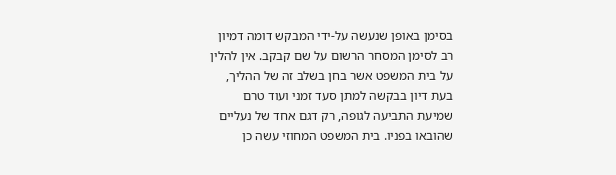בסימן באופן שנעשה על-ידי המבקש דומה דמיון רב לסימן המסחר הרשום על שם קבקב. אין להלין על בית המשפט אשר בחן בשלב זה של ההליך, בעת דיון בבקשה למתן סעד זמני ועוד טרם שמיעת התביעה לגופה, רק דגם אחד של נעליים שהובאו בפניו. בית המשפט המחוזי עשה כן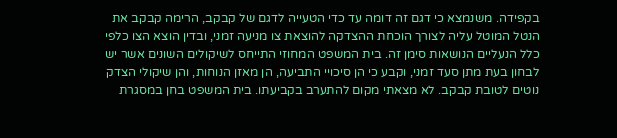בקפידה. משנמצא כי דגם זה דומה עד כדי הטעייה לדגם של קבקב, הרימה קבקב את הנטל המוטל עליה לצורך הוכחת ההצדקה להוצאת צו מניעה זמני, ובדין הוצא הצו כלפי כלל הנעליים הנושאות סימן זה. בית המשפט המחוזי התייחס לשיקולים השונים אשר יש לבחון בעת מתן סעד זמני, וקבע כי הן סיכויי התביעה, הן מאזן הנוחות, והן שיקולי הצדק נוטים לטובת קבקב. לא מצאתי מקום להתערב בקביעתו. בית המשפט בחן במסגרת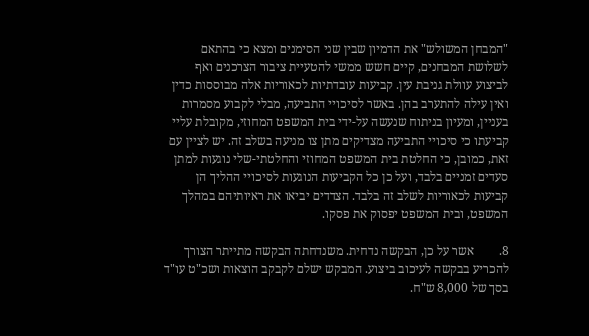"המבחן המשולש" את הדמיון שבין שני הסימנים ומצא כי בהתאם לשלושת המבחנים, קיים חשש ממשי להטעיית ציבור הצרכנים ואף לביצוע עוולת גניבת עין. קביעות עובדתיות לכאוריות אלה מבוססות כדין ואין עילה להתערב בהן. באשר לסיכויי התביעה, מבלי לקבוע מסמרות בעניין, ומעיון בניתוח שנעשה על-ידי בית המשפט המחוזי, מקובלת עליי קביעתו כי סיכויי התביעה מצדיקים מתן צו מניעה בשלב זה. יש לציין עם זאת, כמובן, כי החלטת בית המשפט המחוזי והחלטתי-שלי נוגעות למתן סעדים זמניים בלבד, ועל כן כל הקביעות הנוגעות לסיכויי ההליך הן קביעות לכאוריות לשלב זה בלבד. הצדדים יביאו את ראיותיהם במהלך המשפט, ובית המשפט יפסוק את פסקו.

8.        אשר על כן, הבקשה נדחית. משנדחתה הבקשה מתייתר הצורך להכריע בבקשה לעיכוב ביצוע. המבקש ישלם לקבקב הוצאות ושכ"ט עו"ד בסך של 8,000 ש"ח.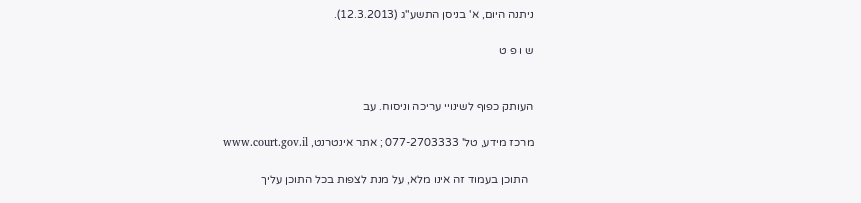ניתנה היום, א' בניסן התשע"ג (12.3.2013).

ש ו פ ט


העותק כפוף לשינויי עריכה וניסוח. עב

מרכז מידע, טל' 077-2703333 ; אתר אינטרנט, www.court.gov.il

  התוכן בעמוד זה אינו מלא, על מנת לצפות בכל התוכן עליך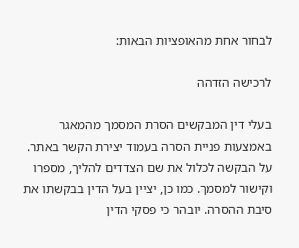לבחור אחת מהאופציות הבאות:

לרכישה הזדהה

בעלי דין המבקשים הסרת המסמך מהמאגר באמצעות פניית הסרה בעמוד יצירת הקשר באתר. על הבקשה לכלול את שם הצדדים להליך, מספרו וקישור למסמך. כמו כן, יציין בעל הדין בבקשתו את סיבת ההסרה. יובהר כי פסקי הדין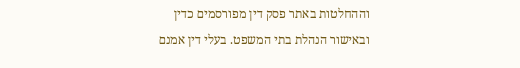וההחלטות באתר פסק דין מפורסמים כדין ובאישור הנהלת בתי המשפט. בעלי דין אמנם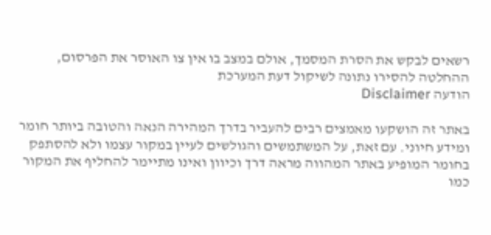רשאים לבקש את הסרת המסמך, אולם במצב בו אין צו האוסר את הפרסום, ההחלטה להסירו נתונה לשיקול דעת המערכת
הודעה Disclaimer

באתר זה הושקעו מאמצים רבים להעביר בדרך המהירה הנאה והטובה ביותר חומר ומידע חיוני. עם זאת, על המשתמשים והגולשים לעיין במקור עצמו ולא להסתפק בחומר המופיע באתר המהווה מראה דרך וכיוון ואינו מתיימר להחליף את המקור כמו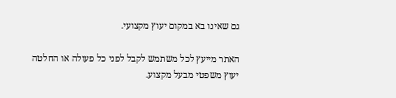גם שאינו בא במקום יעוץ מקצועי.

האתר מייעץ לכל משתמש לקבל לפני כל פעולה או החלטה יעוץ משפטי מבעל מקצוע.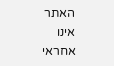האתר אינו אחראי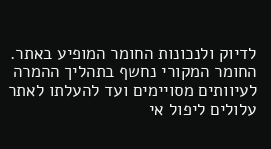לדיוק ולנכונות החומר המופיע באתר. החומר המקורי נחשף בתהליך ההמרה לעיוותים מסויימים ועד להעלתו לאתר עלולים ליפול אי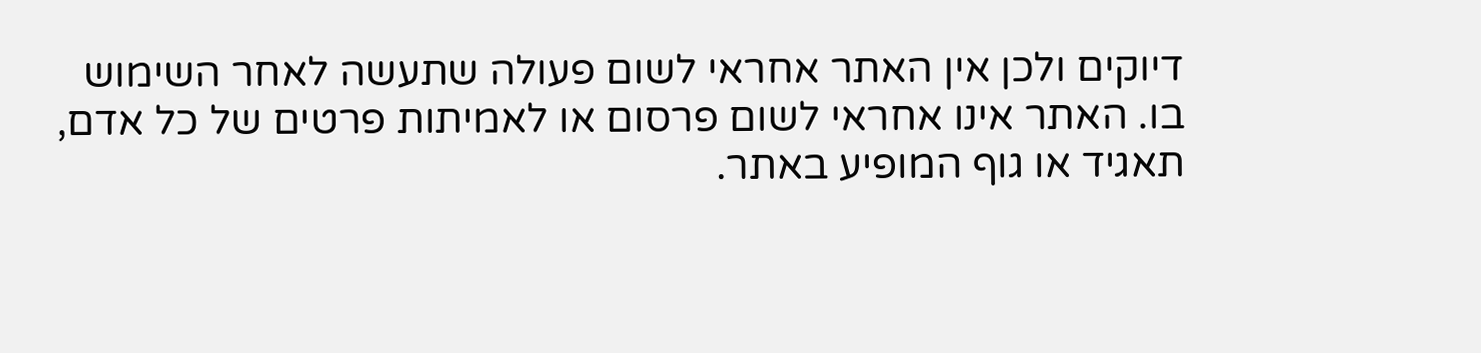דיוקים ולכן אין האתר אחראי לשום פעולה שתעשה לאחר השימוש בו. האתר אינו אחראי לשום פרסום או לאמיתות פרטים של כל אדם, תאגיד או גוף המופיע באתר.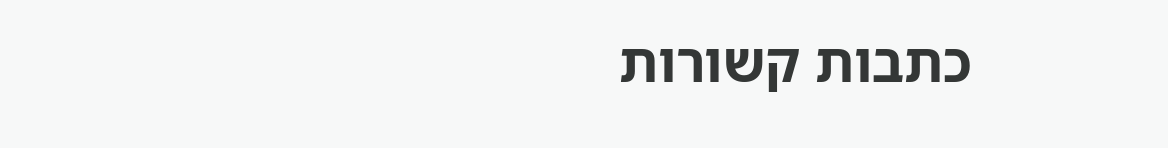כתבות קשורות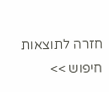חזרה לתוצאות חיפוש >>